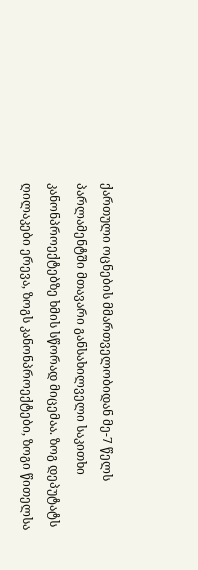ქართული ოცნების მმართველობიდან მე-7 წელს პარლამენტში მთავარი განსახილველი საკითხი კანონპროექტებზე ხმის სწორად მიცემაა. ზოგ დეპუტატს ღილაკები ერევა, ზოგს კანონპროექტები, ზოგი წითელსა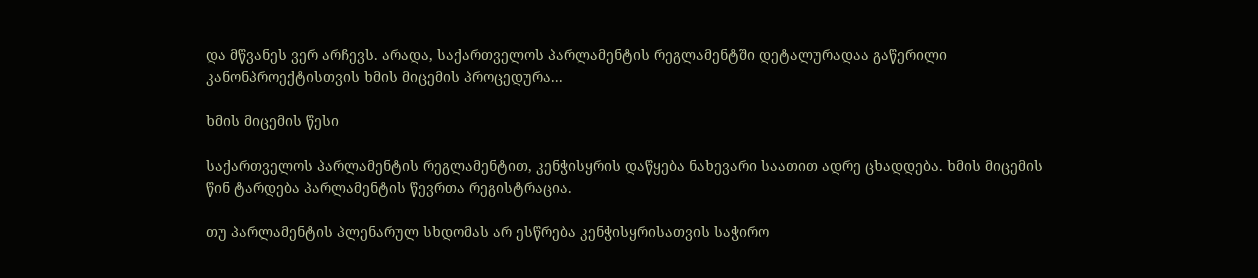და მწვანეს ვერ არჩევს. არადა, საქართველოს პარლამენტის რეგლამენტში დეტალურადაა გაწერილი კანონპროექტისთვის ხმის მიცემის პროცედურა...

ხმის მიცემის წესი

საქართველოს პარლამენტის რეგლამენტით, კენჭისყრის დაწყება ნახევარი საათით ადრე ცხადდება. ხმის მიცემის წინ ტარდება პარლამენტის წევრთა რეგისტრაცია.

თუ პარლამენტის პლენარულ სხდომას არ ესწრება კენჭისყრისათვის საჭირო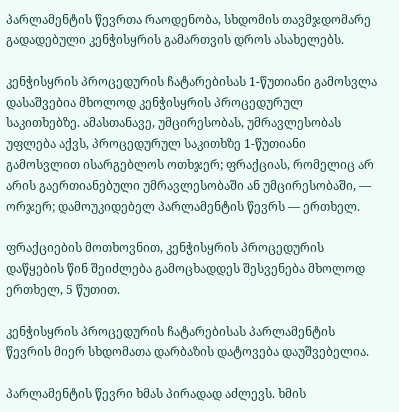პარლამენტის წევრთა რაოდენობა, სხდომის თავმჯდომარე გადადებული კენჭისყრის გამართვის დროს ასახელებს.

კენჭისყრის პროცედურის ჩატარებისას 1-წუთიანი გამოსვლა დასაშვებია მხოლოდ კენჭისყრის პროცედურულ საკითხებზე. ამასთანავე, უმცირესობას, უმრავლესობას უფლება აქვს, პროცედურულ საკითხზე 1-წუთიანი გამოსვლით ისარგებლოს ოთხჯერ; ფრაქციას, რომელიც არ არის გაერთიანებული უმრავლესობაში ან უმცირესობაში, — ორჯერ; დამოუკიდებელ პარლამენტის წევრს — ერთხელ.

ფრაქციების მოთხოვნით, კენჭისყრის პროცედურის დაწყების წინ შეიძლება გამოცხადდეს შესვენება მხოლოდ ერთხელ, 5 წუთით.

კენჭისყრის პროცედურის ჩატარებისას პარლამენტის წევრის მიერ სხდომათა დარბაზის დატოვება დაუშვებელია.

პარლამენტის წევრი ხმას პირადად აძლევს. ხმის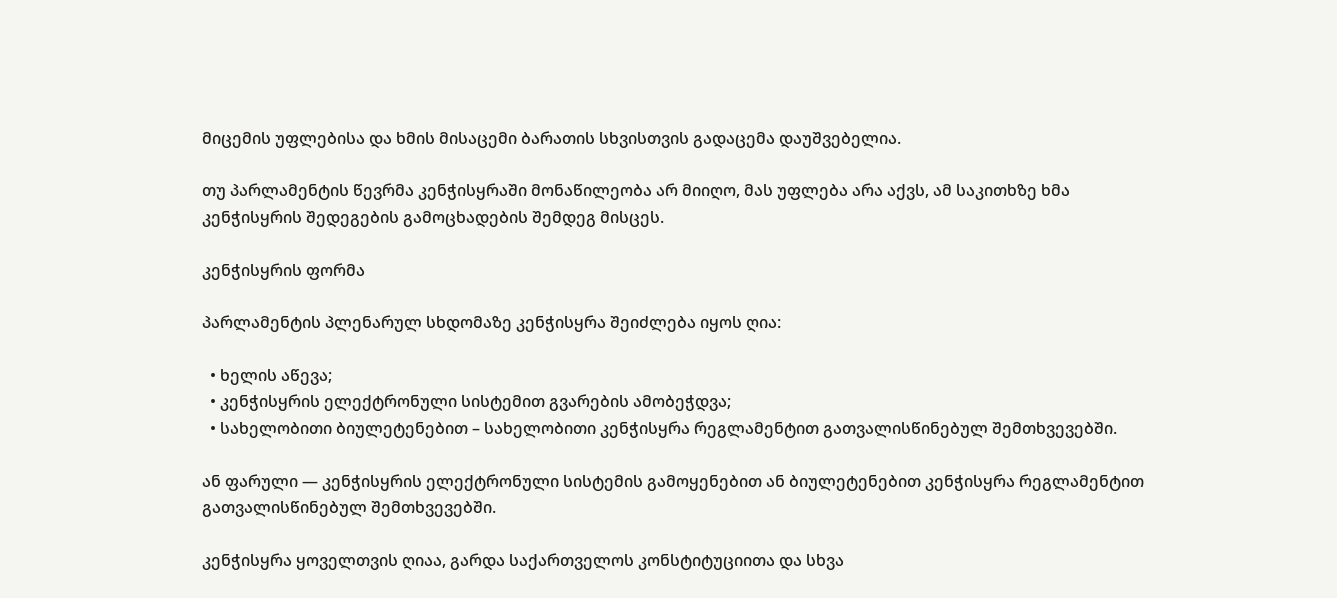მიცემის უფლებისა და ხმის მისაცემი ბარათის სხვისთვის გადაცემა დაუშვებელია.

თუ პარლამენტის წევრმა კენჭისყრაში მონაწილეობა არ მიიღო, მას უფლება არა აქვს, ამ საკითხზე ხმა კენჭისყრის შედეგების გამოცხადების შემდეგ მისცეს.

კენჭისყრის ფორმა

პარლამენტის პლენარულ სხდომაზე კენჭისყრა შეიძლება იყოს ღია:

  • ხელის აწევა;
  • კენჭისყრის ელექტრონული სისტემით გვარების ამობეჭდვა;
  • სახელობითი ბიულეტენებით – სახელობითი კენჭისყრა რეგლამენტით გათვალისწინებულ შემთხვევებში.

ან ფარული — კენჭისყრის ელექტრონული სისტემის გამოყენებით ან ბიულეტენებით კენჭისყრა რეგლამენტით გათვალისწინებულ შემთხვევებში.

კენჭისყრა ყოველთვის ღიაა, გარდა საქართველოს კონსტიტუციითა და სხვა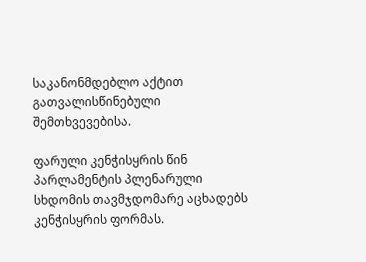საკანონმდებლო აქტით გათვალისწინებული შემთხვევებისა.

ფარული კენჭისყრის წინ პარლამენტის პლენარული სხდომის თავმჯდომარე აცხადებს კენჭისყრის ფორმას.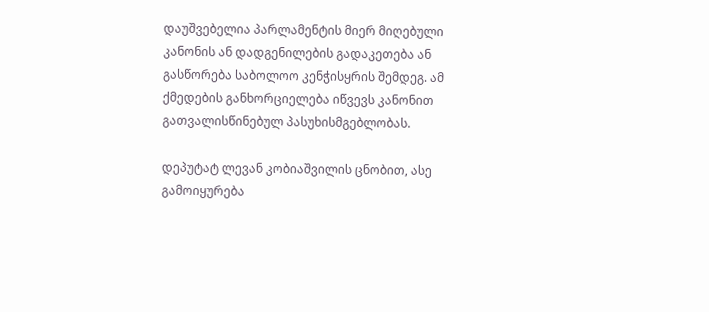დაუშვებელია პარლამენტის მიერ მიღებული კანონის ან დადგენილების გადაკეთება ან გასწორება საბოლოო კენჭისყრის შემდეგ. ამ ქმედების განხორციელება იწვევს კანონით გათვალისწინებულ პასუხისმგებლობას.

დეპუტატ ლევან კობიაშვილის ცნობით, ასე გამოიყურება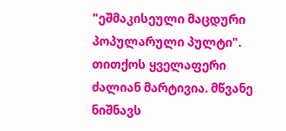"ეშმაკისეული მაცდური პოპულარული პულტი". თითქოს ყველაფერი ძალიან მარტივია. მწვანე ნიშნავს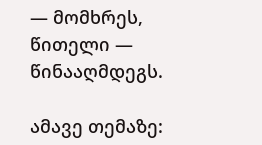— მომხრეს, წითელი — წინააღმდეგს.

ამავე თემაზე: